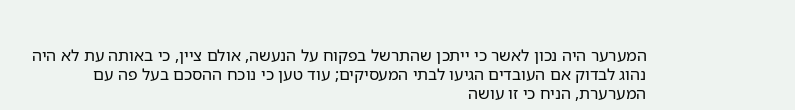המערער היה נכון לאשר כי ייתכן שהתרשל בפקוח על הנעשה, אולם ציין, כי באותה עת לא היה נהוג לבדוק אם העובדים הגיעו לבתי המעסיקים; עוד טען כי נוכח ההסכם בעל פה עם המערערת, הניח כי זו עושה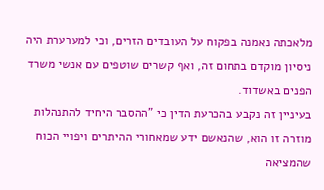מלאכתה נאמנה בפקוח על העובדים הזרים, וכי למערערת היה ניסיון מוקדם בתחום זה, ואף קשרים שוטפים עם אנשי משרד הפנים באשדוד.
בעיניין זה נקבע בהכרעת הדין כי "ההסבר היחיד להתנהלות מוזרה זו הוא, שהנאשם ידע שמאחורי ההיתרים ויפויי הכוח שהמציאה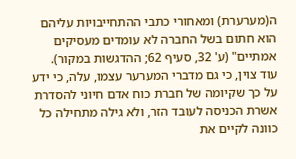ה(מערערת) ומאחורי כתבי ההתחייבויות עליהם הוא חתום בשל החברה לא עומדים מעסיקים אמתיים" (ע' 32, סעיף 62; ההדגשות במקור).
עוד צוין, כי גם מדברי המערער עצמו, עלה, כי ידע על כך שקיומה של חברת כוח אדם חיוני להסדרת אשרת הכניסה לעובד הזר, ולא גילה מתחילה כל כוונה לקיים את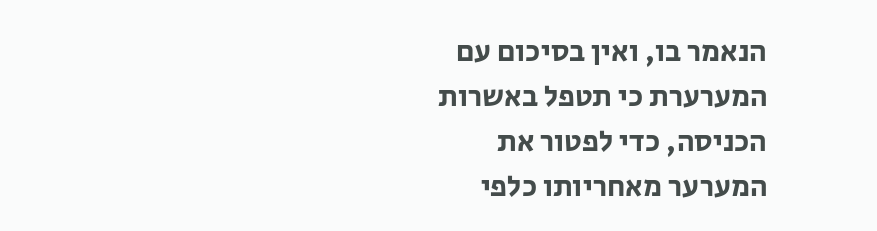הנאמר בו, ואין בסיכום עם המערערת כי תטפל באשרות הכניסה, כדי לפטור את המערער מאחריותו כלפי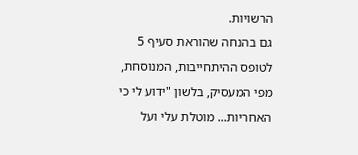הרשויות.
גם בהנחה שהוראת סעיף 5 לטופס ההיתחייבות, המנוסחת, מפי המעסיק, בלשון "ידוע לי כי האחריות... מוטלת עלי ועל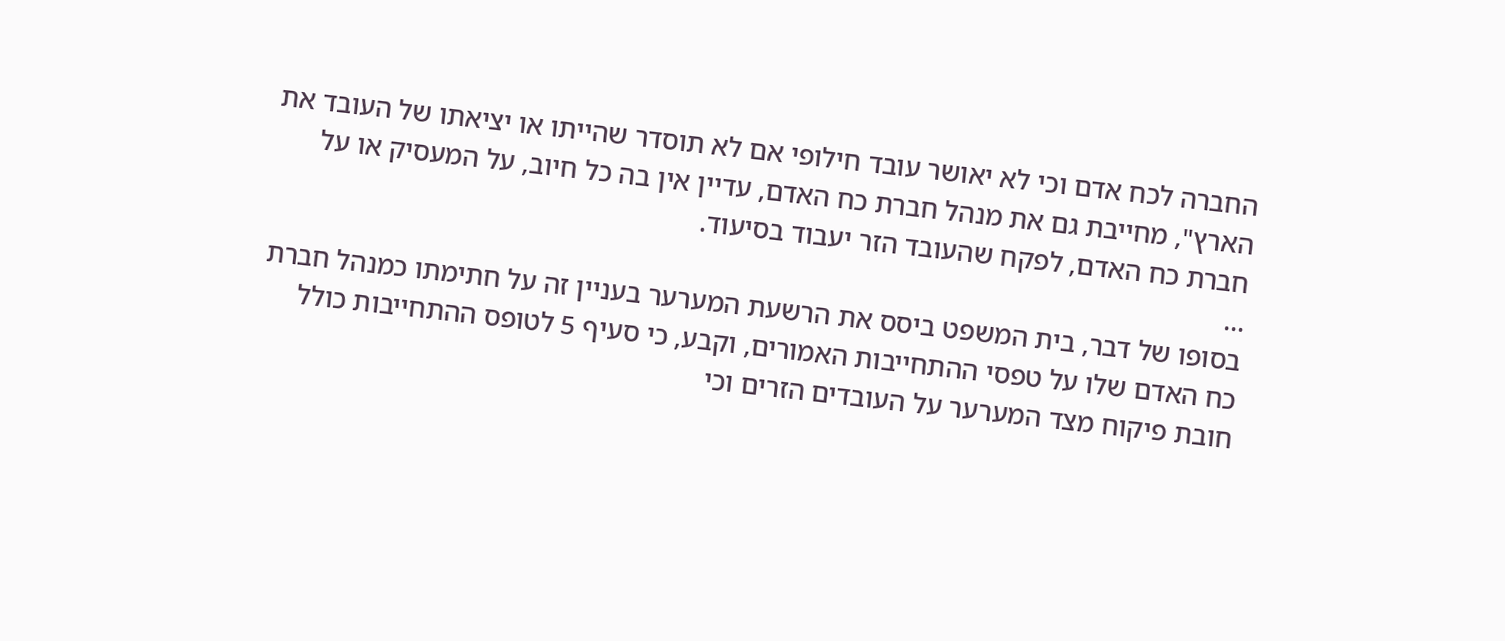החברה לכח אדם וכי לא יאושר עובד חילופי אם לא תוסדר שהייתו או יציאתו של העובד את הארץ", מחייבת גם את מנהל חברת כח האדם, עדיין אין בה כל חיוב, על המעסיק או על חברת כח האדם, לפקח שהעובד הזר יעבוד בסיעוד.
...
בסופו של דבר, בית המשפט ביסס את הרשעת המערער בעניין זה על חתימתו כמנהל חברת כח האדם שלו על טפסי ההתחייבות האמורים, וקבע, כי סעיף 5 לטופס ההתחייבות כולל חובת פיקוח מצד המערער על העובדים הזרים וכי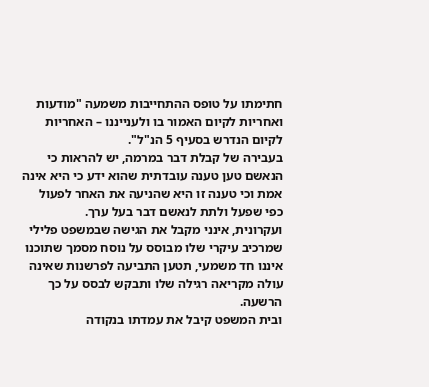חתימתו על טופס ההתחייבות משמעה "מודעות ואחריות לקיום האמור בו ולענייננו – האחריות לקיום הנדרש בסעיף 5 הנ"ל".
בעבירה של קבלת דבר במרמה, יש להראות כי הנאשם טען טענה עובדתית שהוא ידע כי היא אינה אמת וכי טענה זו היא שהניעה את האחר לפעול כפי שפעל ולתת לנאשם דבר בעל ערך.
ועקרונית, אינני מקבל את הגישה שבמשפט פלילי שמרכיב עיקרי שלו מבוסס על נוסח מסמך שתוכנו איננו חד משמעי, תטען התביעה לפרשנות שאינה עולה מקריאה רגילה שלו ותבקש לבסס על כך הרשעה.
ובית המשפט קיבל את עמדתו בנקודה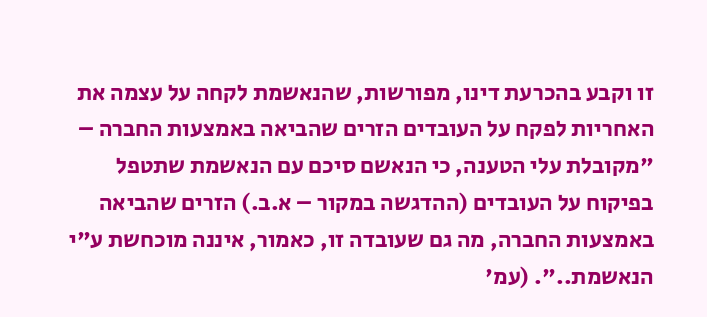זו וקבע בהכרעת דינו, מפורשות, שהנאשמת לקחה על עצמה את האחריות לפקח על העובדים הזרים שהביאה באמצעות החברה –
"מקובלת עלי הטענה, כי הנאשם סיכם עם הנאשמת שתטפל בפיקוח על העובדים (ההדגשה במקור – א.ב.) הזרים שהביאה באמצעות החברה, מה גם שעובדה זו, כאמור, איננה מוכחשת ע"י הנאשמת..". (עמ'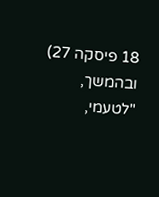18 פיסקה 27)
ובהמשך,
"לטעמי,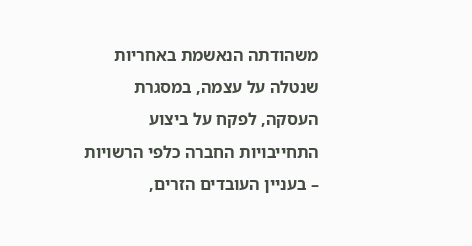משהודתה הנאשמת באחריות שנטלה על עצמה, במסגרת העסקה, לפקח על ביצוע התחייבויות החברה כלפי הרשויות – בעניין העובדים הזרים,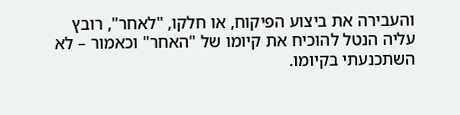והעבירה את ביצוע הפיקוח, או חלקו, "לאחר", רובץ עליה הנטל להוכיח את קיומו של "האחר" וכאמור – לא השתכנעתי בקיומו.